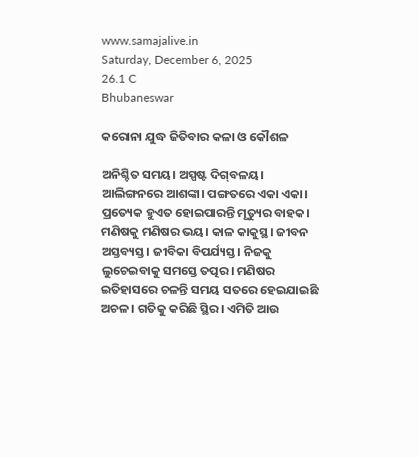www.samajalive.in
Saturday, December 6, 2025
26.1 C
Bhubaneswar

କରୋନା ଯୁଦ୍ଧ ଜିତିବାର କଳା ଓ କୌଶଳ

ଅନିଶ୍ଚିତ ସମୟ। ଅସ୍ପଷ୍ଟ ଦିଗ୍‌ବଳୟ। ଆଲିଙ୍ଗନରେ ଆଶଙ୍କା। ପଙ୍ଗତରେ ଏକା ଏକା। ପ୍ରତ୍ୟେକ ହୁଏତ ହୋଇପାରନ୍ତି ମୃତ୍ୟୁର ବାହକ। ମଣିଷକୁ ମଣିଷର ଭୟ। କାଳ କାକୁସ୍ଥ। ଜୀବନ ଅସ୍ତବ୍ୟସ୍ତ। ଜୀବିକା ବିପର୍ଯ୍ୟସ୍ତ। ନିଜକୁ ଲୁଚେଇବାକୁ ସମସ୍ତେ ତତ୍ପର। ମଣିଷର ଇତିହାସରେ ଚଳନ୍ତି ସମୟ ସତରେ ହେଇଯାଇଛି ଅଚଳ। ଗତିକୁ କରିଛି ସ୍ଥିର। ଏମିତି ଆଉ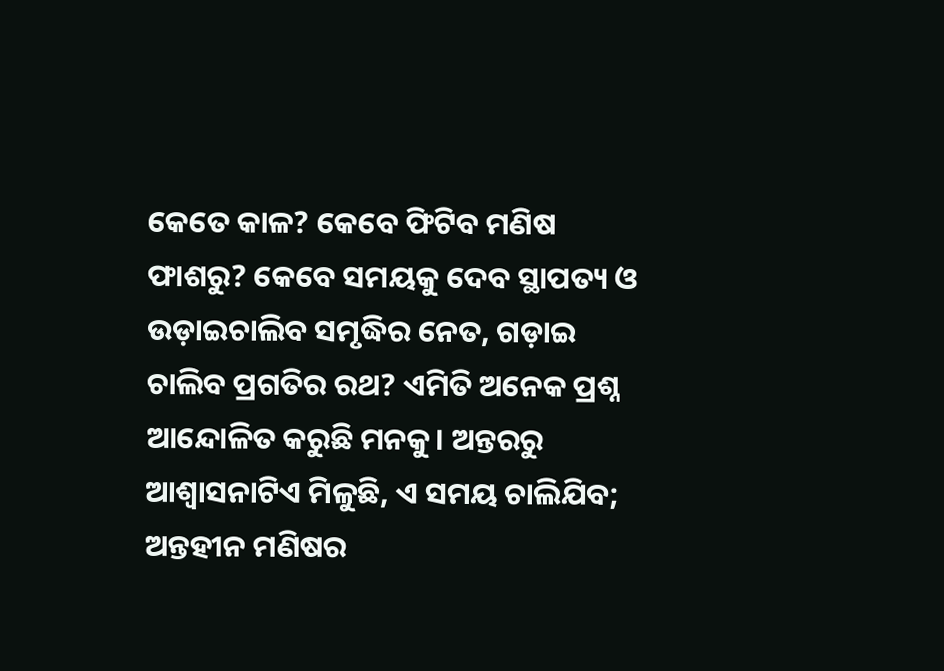କେତେ କାଳ? କେବେ ଫିଟିବ ମଣିଷ ଫାଶରୁ? କେବେ ସମୟକୁ ଦେବ ସ୍ଥାପତ୍ୟ ଓ ଉଡ଼ାଇଚାଲିବ ସମୃଦ୍ଧିର ନେତ, ଗଡ଼ାଇ ଚାଲିବ ପ୍ରଗତିର ରଥ? ଏମିତି ଅନେକ ପ୍ରଶ୍ନ ଆନ୍ଦୋଳିତ କରୁଛି ମନକୁ। ଅନ୍ତରରୁ ଆଶ୍ୱାସନାଟିଏ ମିଳୁଛି, ଏ ସମୟ ଚାଲିଯିବ; ଅନ୍ତହୀନ ମଣିଷର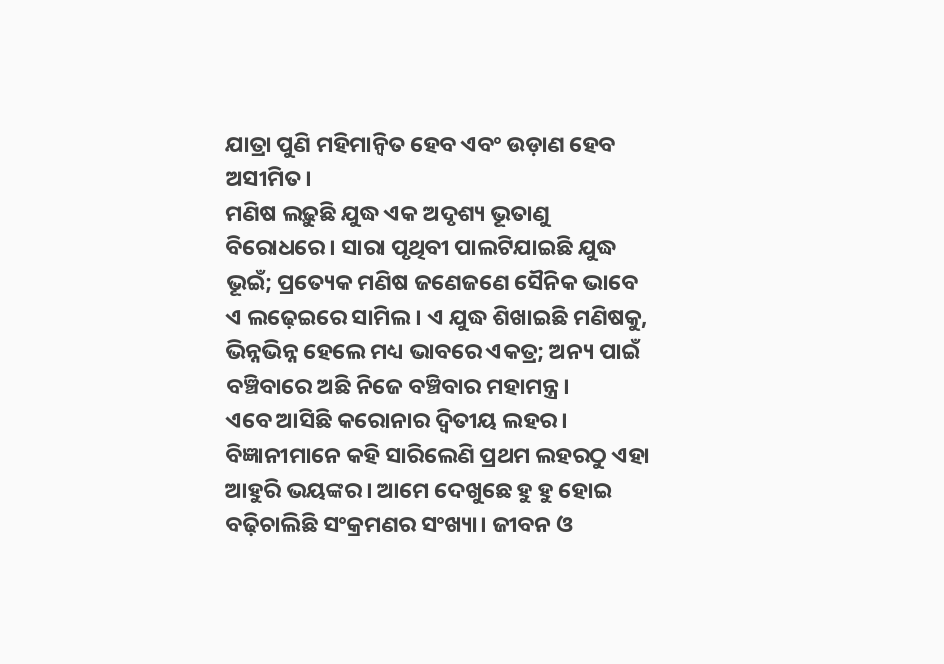ଯାତ୍ରା ପୁଣି ମହିମାନ୍ୱିତ ହେବ ଏବଂ ଉଡ଼ାଣ ହେବ ଅସୀମିତ।
ମଣିଷ ଲଢ଼ୁଛି ଯୁଦ୍ଧ ଏକ ଅଦୃଶ୍ୟ ଭୂତାଣୁ ବିରୋଧରେ। ସାରା ପୃଥିବୀ ପାଲଟିଯାଇଛି ଯୁଦ୍ଧ ଭୂଇଁ; ପ୍ରତ୍ୟେକ ମଣିଷ ଜଣେଜଣେ ସୈନିକ ଭାବେ ଏ ଲଢ଼େଇରେ ସାମିଲ। ଏ ଯୁଦ୍ଧ ଶିଖାଇଛି ମଣିଷକୁ, ଭିନ୍ନଭିନ୍ନ ହେଲେ ମଧ୍ୟ ଭାବରେ ଏକତ୍ର; ଅନ୍ୟ ପାଇଁ ବଞ୍ଚିବାରେ ଅଛି ନିଜେ ବଞ୍ଚିବାର ମହାମନ୍ତ୍ର।
ଏବେ ଆସିଛି କରୋନାର ଦ୍ୱିତୀୟ ଲହର। ବିଜ୍ଞାନୀମାନେ କହି ସାରିଲେଣି ପ୍ରଥମ ଲହରଠୁ ଏହା ଆହୁରି ଭୟଙ୍କର। ଆମେ ଦେଖୁଛେ ହୁ ହୁ ହୋଇ ବଢ଼ିଚାଲିଛି ସଂକ୍ରମଣର ସଂଖ୍ୟା। ଜୀବନ ଓ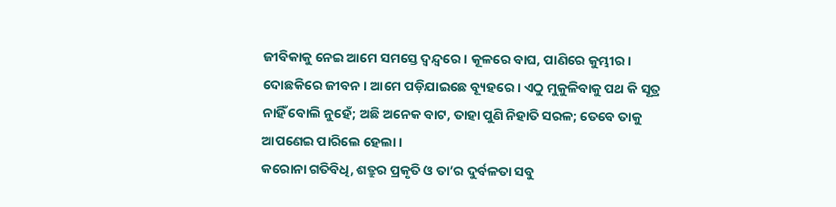ଜୀବିକାକୁ ନେଇ ଆମେ ସମସ୍ତେ ଦ୍ବନ୍ଦ୍ବରେ। କୂଳରେ ବାଘ, ପାଣିରେ କୁମ୍ଭୀର। ଦୋଛକିରେ ଜୀବନ। ଆମେ ପଡ଼ିଯାଇଛେ ବ୍ୟୂହରେ। ଏଠୁ ମୁକୁଳିବାକୁ ପଥ କି ସୂତ୍ର ନାହିଁ ବୋଲି ନୁହେଁ; ଅଛି ଅନେକ ବାଟ, ତାହା ପୁଣି ନିହାତି ସରଳ; ତେବେ ତାକୁ ଆପଣେଇ ପାରିଲେ ହେଲା।
କରୋନା ଗତିବିଧି, ଶତ୍ରୁର ପ୍ରକୃତି ଓ ତା’ର ଦୁର୍ବଳତା ସବୁ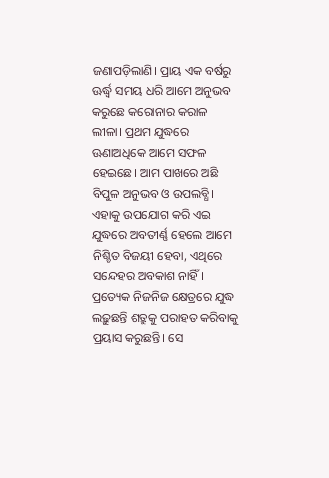ଜଣାପଡ଼ିଲାଣି। ପ୍ରାୟ ଏକ ବର୍ଷରୁ ଊର୍ଦ୍ଧ୍ବ ସମୟ ଧରି ଆମେ ଅନୁଭବ କରୁଛେ କରୋନାର କରାଳ ଲୀଳା। ପ୍ରଥମ ଯୁଦ୍ଧରେ ଊଣାଅଧିକେ ଆମେ ସଫଳ ହେଇଛେ। ଆମ ପାଖରେ ଅଛି ବିପୁଳ ଅନୁଭବ ଓ ଉପଲବ୍ଧି। ଏହାକୁ ଉପଯୋଗ କରି ଏଇ ଯୁଦ୍ଧରେ ଅବତୀର୍ଣ୍ଣ ହେଲେ ଆମେ ନିଶ୍ଚିତ ବିଜୟୀ ହେବା, ଏଥିରେ ସନ୍ଦେହର ଅବକାଶ ନାହିଁ।
ପ୍ରତ୍ୟେକ ନିଜନିଜ କ୍ଷେତ୍ରରେ ଯୁଦ୍ଧ ଲଢ଼ୁଛନ୍ତି ଶତ୍ରୁକୁ ପରାହତ କରିବାକୁ ପ୍ରୟାସ କରୁଛନ୍ତି। ସେ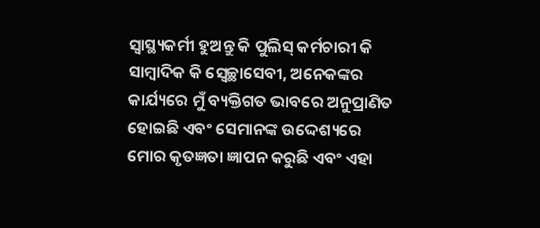ସ୍ୱାସ୍ଥ୍ୟକର୍ମୀ ହୁଅନ୍ତୁ କି ପୁଲିସ୍‍ କର୍ମଚାରୀ କି ସାମ୍ବାଦିକ କି ସ୍ୱେଚ୍ଛାସେବୀ, ଅନେକଙ୍କର କାର୍ଯ୍ୟରେ ମୁଁ ବ୍ୟକ୍ତିଗତ ଭାବରେ ଅନୁପ୍ରାଣିତ ହୋଇଛି ଏବଂ ସେମାନଙ୍କ ଉଦ୍ଦେଶ୍ୟରେ ମୋର କୃତଜ୍ଞତା ଜ୍ଞାପନ କରୁଛି ଏବଂ ଏହା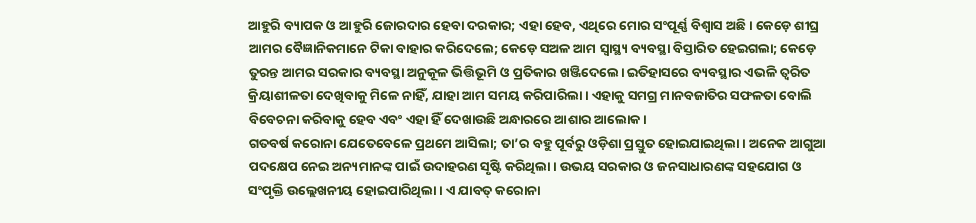ଆହୁରି ବ୍ୟାପକ ଓ ଆହୁରି ଜୋରଦାର ହେବା ଦରକାର; ଏହା ହେବ, ଏଥିରେ ମୋର ସଂପୂର୍ଣ୍ଣ ବିଶ୍ୱାସ ଅଛି। କେଡ଼େ ଶୀଘ୍ର ଆମର ବୈଜ୍ଞାନିକମାନେ ଟିକା ବାହାର କରିଦେଲେ; କେଡ଼େ ସଅଳ ଆମ ସ୍ୱାସ୍ଥ୍ୟ ବ୍ୟବସ୍ଥା ବିସ୍ତାରିତ ହେଇଗଲା; କେଡ଼େ ତୁରନ୍ତ ଆମର ସରକାର ବ୍ୟବସ୍ଥା ଅନୁକୂଳ ଭିତ୍ତିଭୂମି ଓ ପ୍ରତିକାର ଖଞ୍ଜିଦେଲେ। ଇତିହାସରେ ବ୍ୟବସ୍ଥାର ଏଭଳି ତ୍ୱରିତ କ୍ରିୟାଶୀଳତା ଦେଖିବାକୁ ମିଳେ ନାହିଁ, ଯାହା ଆମ ସମୟ କରିପାରିଲା। ଏହାକୁ ସମଗ୍ର ମାନବଜାତିର ସଫଳତା ବୋଲି ବିବେଚନା କରିବାକୁ ହେବ ଏବଂ ଏହା ହିଁ ଦେଖାଉଛି ଅନ୍ଧାରରେ ଆଶାର ଆଲୋକ।
ଗତବର୍ଷ କରୋନା ଯେତେବେଳେ ପ୍ରଥମେ ଆସିଲା; ତା’ର ବହୁ ପୂର୍ବରୁ ଓଡ଼ିଶା ପ୍ରସ୍ତୁତ ହୋଇଯାଇଥିଲା। ଅନେକ ଆଗୁଆ ପଦକ୍ଷେପ ନେଇ ଅନ୍ୟମାନଙ୍କ ପାଇଁ ଉଦାହରଣ ସୃଷ୍ଟି କରିଥିଲା। ଉଭୟ ସରକାର ଓ ଜନସାଧାରଣଙ୍କ ସହଯୋଗ ଓ ସଂପୃକ୍ତି ଉଲ୍ଲେଖନୀୟ ହୋଇପାରିଥିଲା। ଏ ଯାବତ୍‍ କରୋନା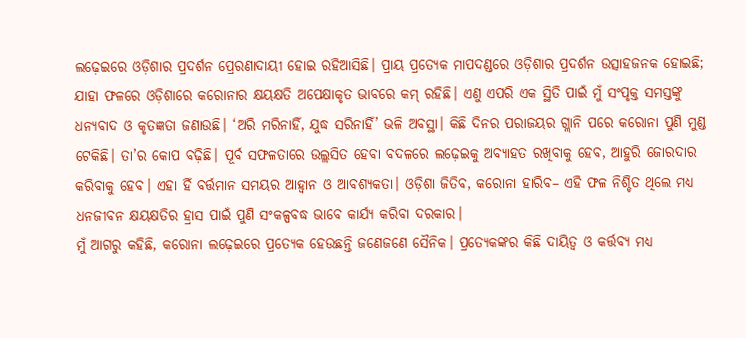ଲଢ଼େଇରେ ଓଡ଼ିଶାର ପ୍ରଦର୍ଶନ ପ୍ରେରଣାଦାୟୀ ହୋଇ ରହିଆସିଛି। ପ୍ରାୟ ପ୍ରତ୍ୟେକ ମାପଦଣ୍ଡରେ ଓଡ଼ିଶାର ପ୍ରଦର୍ଶନ ଉତ୍ସାହଜନକ ହୋଇଛି; ଯାହା ଫଳରେ ଓଡ଼ିଶାରେ କରୋନାର କ୍ଷୟକ୍ଷତି ଅପେକ୍ଷାକୃତ ଭାବରେ କମ୍‍ ରହିଛି। ଏଣୁ ଏପରି ଏକ ସ୍ଥିତି ପାଇଁ ମୁଁ ସଂପୃକ୍ତ ସମସ୍ତଙ୍କୁ ଧନ୍ୟବାଦ ଓ କୃତଜ୍ଞତା ଜଣାଉଛି। ‘ଅରି ମରିନାହିଁ, ଯୁଦ୍ଧ ସରିନାହିଁ’ ଭଳି ଅବସ୍ଥା। କିଛି ଦିନର ପରାଜୟର ଗ୍ଲାନି ପରେ କରୋନା ପୁଣି ମୁଣ୍ଡ ଟେକିଛି। ତା’ର କୋପ ବଢ଼ିଛି। ପୂର୍ବ ସଫଳତାରେ ଉଲ୍ଲସିତ ହେବା ବଦଳରେ ଲଢ଼େଇକୁ ଅବ୍ୟାହତ ରଖିବାକୁ ହେବ, ଆହୁରି ଜୋରଦାର କରିବାକୁ ହେବ। ଏହା ହିଁ ବର୍ତ୍ତମାନ ସମୟର ଆହ୍ୱାନ ଓ ଆବଶ୍ୟକତା। ଓଡ଼ିଶା ଜିତିବ, କରୋନା ହାରିବ– ଏହି ଫଳ ନିଶ୍ଚିତ ଥିଲେ ମଧ୍ୟ ଧନଜୀବନ କ୍ଷୟକ୍ଷତିର ହ୍ରାସ ପାଇଁ ପୁଣି ସଂକଳ୍ପବଦ୍ଧ ଭାବେ କାର୍ଯ୍ୟ କରିବା ଦରକାର।
ମୁଁ ଆଗରୁ କହିଛି, କରୋନା ଲଢ଼େଇରେ ପ୍ରତ୍ୟେକ ହେଉଛନ୍ତି ଜଣେଜଣେ ସୈନିକ। ପ୍ରତ୍ୟେକଙ୍କର କିଛି ଦାୟିତ୍ୱ ଓ କର୍ତ୍ତବ୍ୟ ମଧ୍ୟ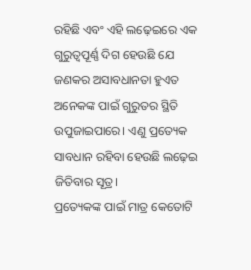ରହିଛି ଏବଂ ଏହି ଲଢ଼େଇରେ ଏକ ଗୁରୁତ୍ୱପୂର୍ଣ୍ଣ ଦିଗ ହେଉଛି ଯେ ଜଣକର ଅସାବଧାନତା ହୁଏତ ଅନେକଙ୍କ ପାଇଁ ଗୁରୁତର ସ୍ଥିତି ଉପୁଜାଇପାରେ। ଏଣୁ ପ୍ରତ୍ୟେକ ସାବଧାନ ରହିବା ହେଉଛି ଲଢ଼େଇ ଜିତିବାର ସୂତ୍ର।
ପ୍ରତ୍ୟେକଙ୍କ ପାଇଁ ମାତ୍ର କେତୋଟି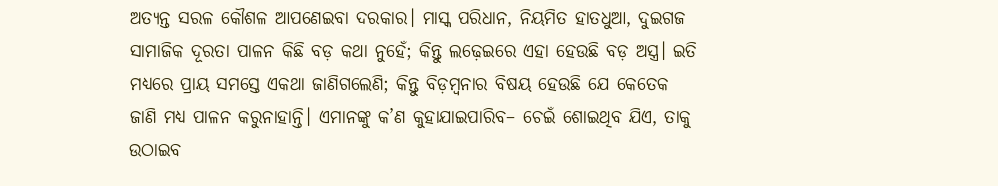ଅତ୍ୟନ୍ତ ସରଳ କୌଶଳ ଆପଣେଇବା ଦରକାର। ମାସ୍କ ପରିଧାନ, ନିୟମିତ ହାତଧୁଆ, ଦୁଇଗଜ ସାମାଜିକ ଦୂରତା ପାଳନ କିଛି ବଡ଼ କଥା ନୁହେଁ; କିନ୍ତୁ ଲଢ଼େଇରେ ଏହା ହେଉଛି ବଡ଼ ଅସ୍ତ୍ର। ଇତି ମଧ୍ୟରେ ପ୍ରାୟ ସମସ୍ତେ ଏକଥା ଜାଣିଗଲେଣି; କିନ୍ତୁ ବିଡ଼ମ୍ବନାର ବିଷୟ ହେଉଛି ଯେ କେତେକ ଜାଣି ମଧ୍ୟ ପାଳନ କରୁନାହାନ୍ତି। ଏମାନଙ୍କୁ କ’ଣ କୁହାଯାଇପାରିବ– ଚେଇଁ ଶୋଇଥିବ ଯିଏ, ତାକୁ ଉଠାଇବ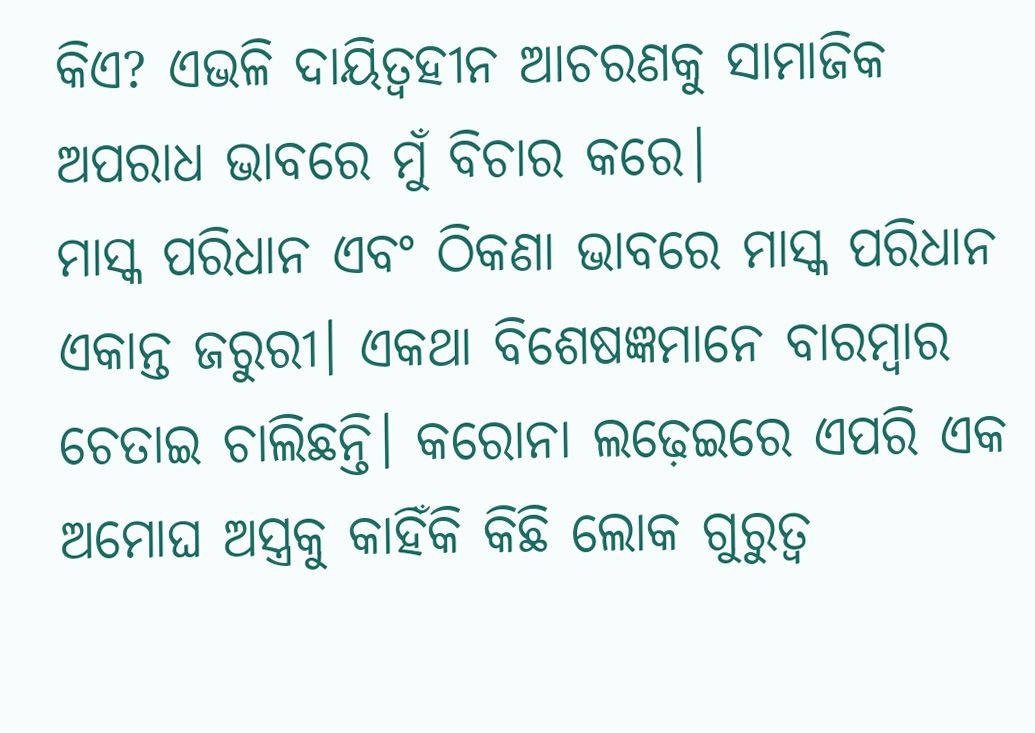କିଏ? ଏଭଳି ଦାୟିତ୍ୱହୀନ ଆଚରଣକୁ ସାମାଜିକ ଅପରାଧ ଭାବରେ ମୁଁ ବିଚାର କରେ।
ମାସ୍କ ପରିଧାନ ଏବଂ ଠିକଣା ଭାବରେ ମାସ୍କ ପରିଧାନ ଏକାନ୍ତ ଜରୁରୀ। ଏକଥା ବିଶେଷଜ୍ଞମାନେ ବାରମ୍ବାର ଚେତାଇ ଚାଲିଛନ୍ତି। କରୋନା ଲଢ଼େଇରେ ଏପରି ଏକ ଅମୋଘ ଅସ୍ତ୍ରକୁ କାହିଁକି କିଛି ଲୋକ ଗୁରୁତ୍ୱ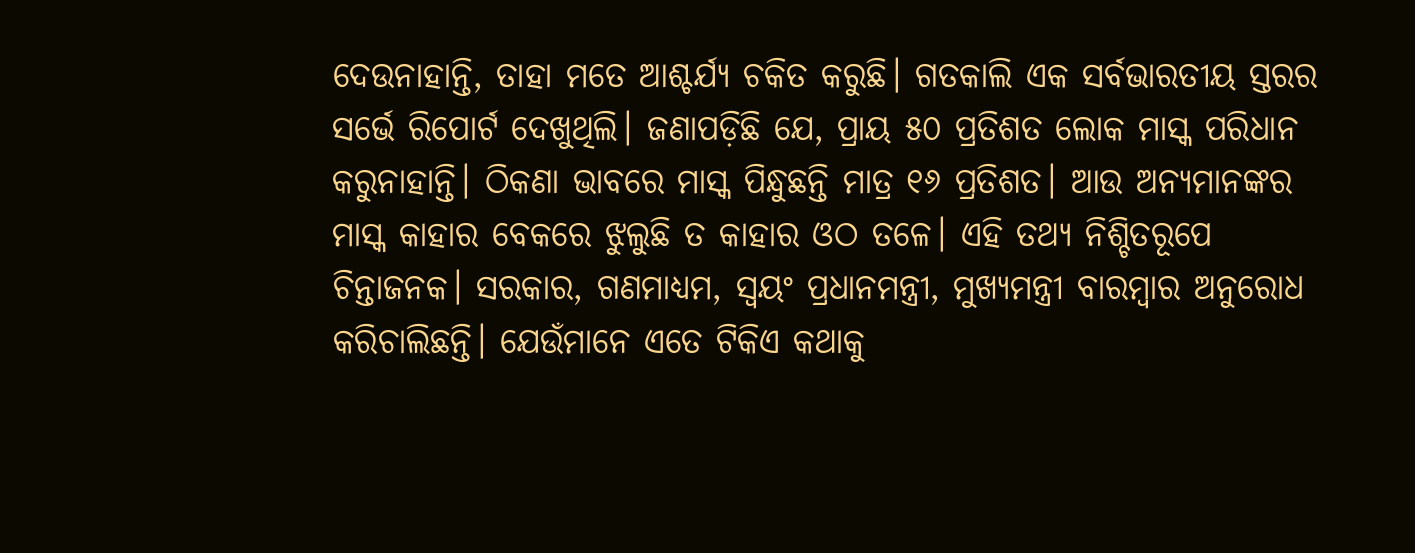ଦେଉନାହାନ୍ତି, ତାହା ମତେ ଆଶ୍ଚର୍ଯ୍ୟ ଚକିତ କରୁଛି। ଗତକାଲି ଏକ ସର୍ବଭାରତୀୟ ସ୍ତରର ସର୍ଭେ ରିପୋର୍ଟ ଦେଖୁଥିଲି। ଜଣାପଡ଼ିଛି ଯେ, ପ୍ରାୟ ୫୦ ପ୍ରତିଶତ ଲୋକ ମାସ୍କ ପରିଧାନ କରୁନାହାନ୍ତି। ଠିକଣା ଭାବରେ ମାସ୍କ ପିନ୍ଧୁଛନ୍ତି ମାତ୍ର ୧୬ ପ୍ରତିଶତ। ଆଉ ଅନ୍ୟମାନଙ୍କର ମାସ୍କ କାହାର ବେକରେ ଝୁଲୁଛି ତ କାହାର ଓଠ ତଳେ। ଏହି ତଥ୍ୟ ନିଶ୍ଚିତରୂପେ ଚିନ୍ତାଜନକ। ସରକାର, ଗଣମାଧ୍ୟମ, ସ୍ୱୟଂ ପ୍ରଧାନମନ୍ତ୍ରୀ, ମୁଖ୍ୟମନ୍ତ୍ରୀ ବାରମ୍ବାର ଅନୁରୋଧ କରିଚାଲିଛନ୍ତି। ଯେଉଁମାନେ ଏତେ ଟିକିଏ କଥାକୁ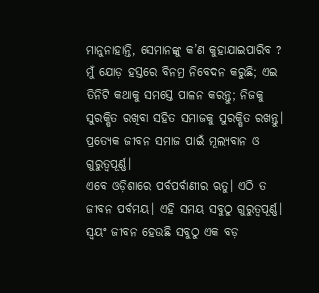ମାନୁନାହାନ୍ତି, ସେମାନଙ୍କୁ କ’ଣ କୁହାଯାଇପାରିବ ? ମୁଁ ଯୋଡ଼ ହସ୍ତରେ ବିନମ୍ର ନିବେଦନ କରୁଛି; ଏଇ ତିନିଟି କଥାକୁ ସମସ୍ତେ ପାଳନ କରନ୍ତୁ; ନିଜକୁ ସୁରକ୍ଷିତ ରଖିବା ସହିତ ସମାଜକୁ ସୁରକ୍ଷିତ ରଖନ୍ତୁ। ପ୍ରତ୍ୟେକ ଜୀବନ ସମାଜ ପାଇଁ ମୂଲ୍ୟବାନ ଓ ଗୁରୁତ୍ୱପୂର୍ଣ୍ଣ।
ଏବେ ଓଡ଼ିଶାରେ ପର୍ବପର୍ବାଣୀର ଋତୁ। ଏଠି ତ ଜୀବନ ପର୍ବମୟ। ଏହି ସମୟ ସବୁଠୁ ଗୁରୁତ୍ୱପୂର୍ଣ୍ଣ। ସ୍ୱୟଂ ଜୀବନ ହେଉଛି ସବୁଠୁ ଏକ ବଡ଼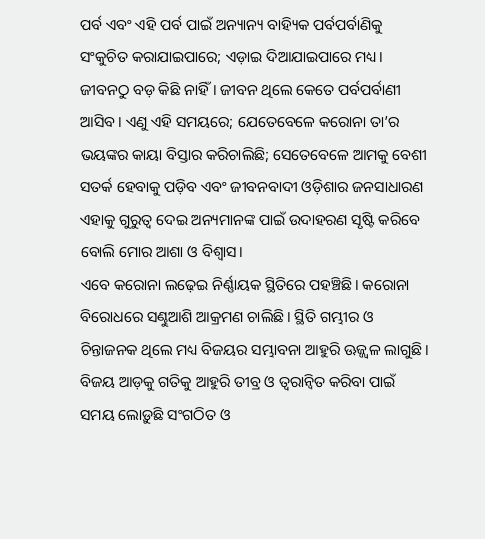ପର୍ବ ଏବଂ ଏହି ପର୍ବ ପାଇଁ ଅନ୍ୟାନ୍ୟ ବାହ୍ୟିକ ପର୍ବପର୍ବାଣିକୁ ସଂକୁଚିତ କରାଯାଇପାରେ; ଏଡ଼ାଇ ଦିଆଯାଇପାରେ ମଧ୍ୟ। ଜୀବନଠୁ ବଡ଼ କିଛି ନାହିଁ। ଜୀବନ ଥିଲେ କେତେ ପର୍ବପର୍ବାଣୀ ଆସିବ। ଏଣୁ ଏହି ସମୟରେ; ଯେତେବେଳେ କରୋନା ତା’ର ଭୟଙ୍କର କାୟା ବିସ୍ତାର କରିଚାଲିଛି; ସେତେବେଳେ ଆମକୁ ବେଶୀ ସତର୍କ ହେବାକୁ ପଡ଼ିବ ଏବଂ ଜୀବନବାଦୀ ଓଡ଼ିଶାର ଜନସାଧାରଣ ଏହାକୁ ଗୁରୁତ୍ୱ ଦେଇ ଅନ୍ୟମାନଙ୍କ ପାଇଁ ଉଦାହରଣ ସୃଷ୍ଟି କରିବେ ବୋଲି ମୋର ଆଶା ଓ ବିଶ୍ୱାସ।
ଏବେ କରୋନା ଲଢ଼େଇ ନିର୍ଣ୍ଣାୟକ ସ୍ଥିତିରେ ପହଞ୍ଚିଛି। କରୋନା ବିରୋଧରେ ସଣ୍ଢୁଆଶି ଆକ୍ରମଣ ଚାଲିଛି। ସ୍ଥିତି ଗମ୍ଭୀର ଓ ଚିନ୍ତାଜନକ ଥିଲେ ମଧ୍ୟ ବିଜୟର ସମ୍ଭାବନା ଆହୁରି ଊଜ୍ଜ୍ୱଳ ଲାଗୁଛି। ବିଜୟ ଆଡ଼କୁ ଗତିକୁ ଆହୁରି ତୀବ୍ର ଓ ତ୍ୱରାନ୍ୱିତ କରିବା ପାଇଁ ସମୟ ଲୋଡ଼ୁଛି ସଂଗଠିତ ଓ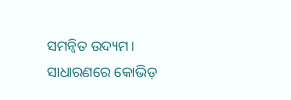ସମନ୍ୱିତ ଉଦ୍ୟମ। ସାଧାରଣରେ କୋଭିଡ଼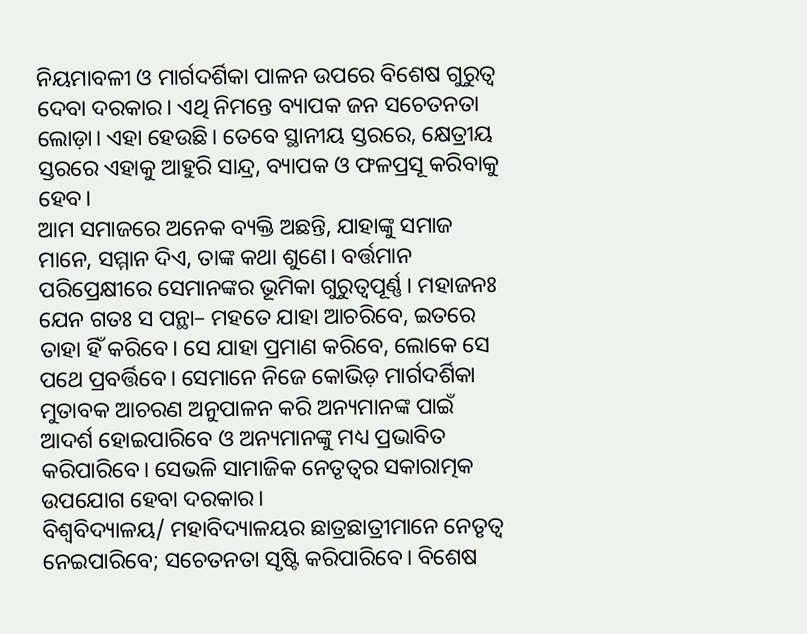ନିୟମାବଳୀ ଓ ମାର୍ଗଦର୍ଶିକା ପାଳନ ଉପରେ ବିଶେଷ ଗୁରୁତ୍ୱ ଦେବା ଦରକାର। ଏଥି ନିମନ୍ତେ ବ୍ୟାପକ ଜନ ସଚେତନତା ଲୋଡ଼ା। ଏହା ହେଉଛି। ତେବେ ସ୍ଥାନୀୟ ସ୍ତରରେ, କ୍ଷେତ୍ରୀୟ ସ୍ତରରେ ଏହାକୁ ଆହୁରି ସାନ୍ଦ୍ର, ବ୍ୟାପକ ଓ ଫଳପ୍ରସୂ କରିବାକୁ ହେବ।
ଆମ ସମାଜରେ ଅନେକ ବ୍ୟକ୍ତି ଅଛନ୍ତି, ଯାହାଙ୍କୁ ସମାଜ ମାନେ, ସମ୍ମାନ ଦିଏ, ତାଙ୍କ କଥା ଶୁଣେ। ବର୍ତ୍ତମାନ ପରିପ୍ରେକ୍ଷୀରେ ସେମାନଙ୍କର ଭୂମିକା ଗୁରୁତ୍ୱପୂର୍ଣ୍ଣ। ମହାଜନଃ ଯେନ ଗତଃ ସ ପନ୍ଥା– ମହତେ ଯାହା ଆଚରିବେ, ଇତରେ ତାହା ହିଁ କରିବେ। ସେ ଯାହା ପ୍ରମାଣ କରିବେ, ଲୋକେ ସେ ପଥେ ପ୍ରବର୍ତ୍ତିବେ। ସେମାନେ ନିଜେ କୋଭିଡ଼ ମାର୍ଗଦର୍ଶିକା ମୁତାବକ ଆଚରଣ ଅନୁପାଳନ କରି ଅନ୍ୟମାନଙ୍କ ପାଇଁ ଆଦର୍ଶ ହୋଇପାରିବେ ଓ ଅନ୍ୟମାନଙ୍କୁ ମଧ୍ୟ ପ୍ରଭାବିତ କରିପାରିବେ। ସେଭଳି ସାମାଜିକ ନେତୃତ୍ୱର ସକାରାତ୍ମକ ଉପଯୋଗ ହେବା ଦରକାର।
ବିଶ୍ୱବିଦ୍ୟାଳୟ/ ମହାବିଦ୍ୟାଳୟର ଛାତ୍ରଛାତ୍ରୀମାନେ ନେତୃତ୍ୱ ନେଇପାରିବେ; ସଚେତନତା ସୃଷ୍ଟି କରିପାରିବେ। ବିଶେଷ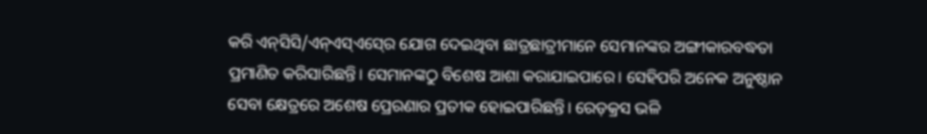କରି ଏନ୍‍ସିସି/ଏନ୍‍ଏସ୍‍ଏସ୍‍ରେ ଯୋଗ ଦେଇଥିବା ଛାତ୍ରଛାତ୍ରୀମାନେ ସେମାନଙ୍କର ଅଙ୍ଗୀକାରବଦ୍ଧତା ପ୍ରମାଣିତ କରିସାରିଛନ୍ତି। ସେମାନଙ୍କଠୁ ବିଶେଷ ଆଶା କରାଯାଇପାରେ। ସେହିପରି ଅନେକ ଅନୁଷ୍ଠାନ ସେବା କ୍ଷେତ୍ରରେ ଅଶେଷ ପ୍ରେରଣାର ପ୍ରତୀକ ହୋଇପାରିଛନ୍ତି। ରେଡ଼କ୍ରସ ଭଳି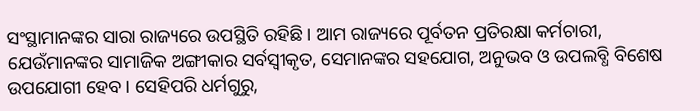ସଂସ୍ଥାମାନଙ୍କର ସାରା ରାଜ୍ୟରେ ଉପସ୍ଥିତି ରହିଛି। ଆମ ରାଜ୍ୟରେ ପୂର୍ବତନ ପ୍ରତିରକ୍ଷା କର୍ମଚାରୀ, ଯେଉଁମାନଙ୍କର ସାମାଜିକ ଅଙ୍ଗୀକାର ସର୍ବସ୍ୱୀକୃତ, ସେମାନଙ୍କର ସହଯୋଗ, ଅନୁଭବ ଓ ଉପଲବ୍ଧି ବିଶେଷ ଉପଯୋଗୀ ହେବ। ସେହିପରି ଧର୍ମଗୁରୁ,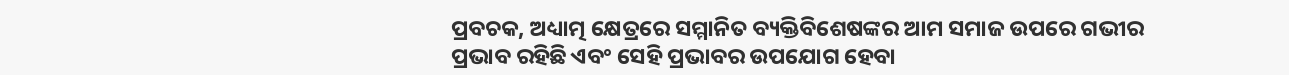ପ୍ରବଚକ, ଅଧ୍ୟାତ୍ମ କ୍ଷେତ୍ରରେ ସମ୍ମାନିତ ବ୍ୟକ୍ତିବିଶେଷଙ୍କର ଆମ ସମାଜ ଉପରେ ଗଭୀର ପ୍ରଭାବ ରହିଛି ଏବଂ ସେହି ପ୍ରଭାବର ଉପଯୋଗ ହେବା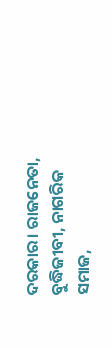ଦରକାର। ରାଜନେତା, ବୁଦ୍ଧିଜୀବୀ, ନାଗରିକ ସମାଜ,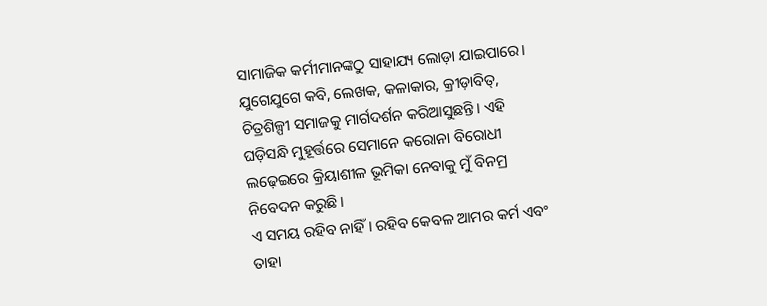ସାମାଜିକ କର୍ମୀମାନଙ୍କଠୁ ସାହାଯ୍ୟ ଲୋଡ଼ା ଯାଇପାରେ। ଯୁଗେଯୁଗେ କବି, ଲେଖକ, କଳାକାର, କ୍ରୀଡ଼ାବିତ୍‍, ଚିତ୍ରଶିଳ୍ପୀ ସମାଜକୁ ମାର୍ଗଦର୍ଶନ କରିଆସୁଛନ୍ତି। ଏହି ଘଡ଼ିସନ୍ଧି ମୁହୂର୍ତ୍ତରେ ସେମାନେ କରୋନା ବିରୋଧୀ ଲଢ଼େଇରେ କ୍ରିୟାଶୀଳ ଭୂମିକା ନେବାକୁ ମୁଁ ବିନମ୍ର ନିବେଦନ କରୁଛି।
ଏ ସମୟ ରହିବ ନାହିଁ। ରହିବ କେବଳ ଆମର କର୍ମ ଏବଂ ତାହା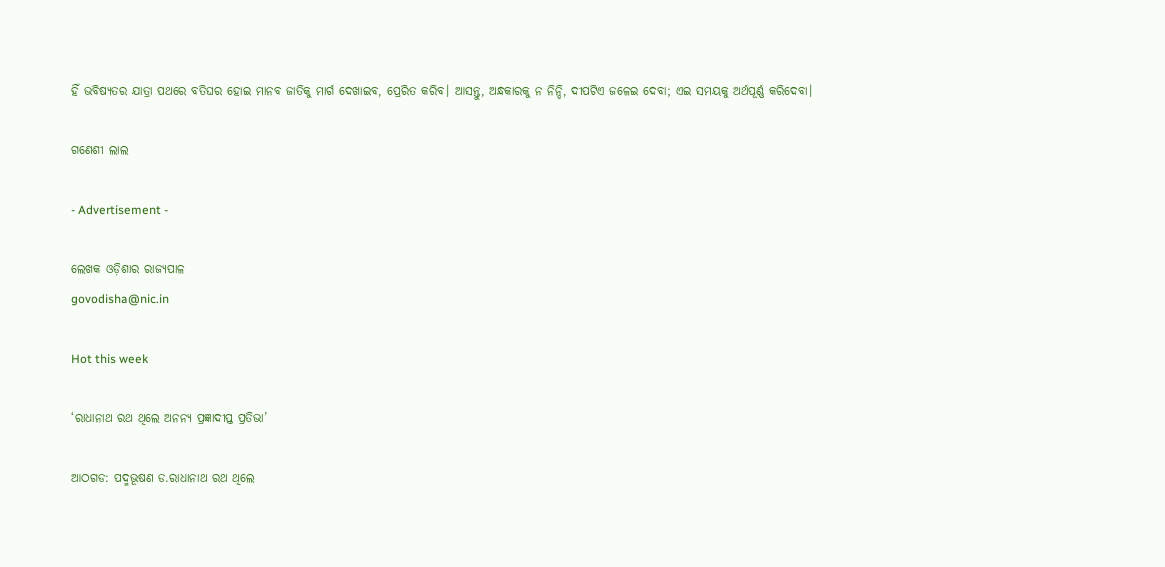ହିଁ ଭବିଷ୍ୟତର ଯାତ୍ରା ପଥରେ ବତିଘର ହୋଇ ମାନବ ଜାତିକୁ ମାର୍ଗ ଦେଖାଇବ, ପ୍ରେରିତ କରିବ। ଆସନ୍ତୁ, ଅନ୍ଧକାରକୁ ନ ନିନ୍ଦି, ଦୀପଟିଏ ଜଳେଇ ଦେବା; ଏଇ ସମୟକୁ ଅର୍ଥପୂର୍ଣ୍ଣ କରିଦେବା।

ଗଣେଶୀ ଲାଲ

- Advertisement -

ଲେଖକ ଓଡ଼ିଶାର ରାଜ୍ୟପାଳ
govodisha@nic.in

Hot this week

‘ରାଧାନାଥ ରଥ ଥିଲେ ଅନନ୍ୟ ପ୍ରଜ୍ଞାଦୀପ୍ତ ପ୍ରତିଭା’

ଆଠଗଡ: ପଦ୍ମଭୂଷଣ ଡ.ରାଧାନାଥ ରଥ ଥିଲେ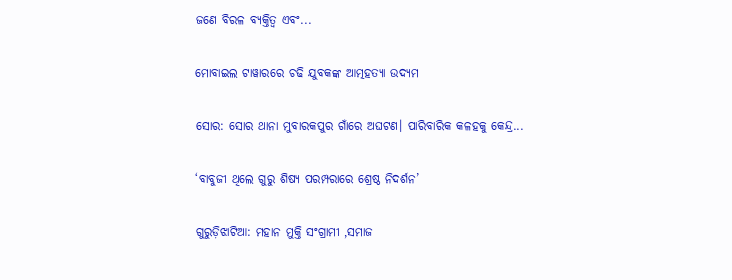ଜଣେ ବିରଳ ବ୍ୟକ୍ତିତ୍ବ ଏବଂ...

ମୋବାଇଲ ଟାୱାରରେ ଚଢି ଯୁବକଙ୍କ ଆତ୍ମହତ୍ୟା ଉଦ୍ୟମ

ସୋର: ସୋର ଥାନା ମୁବାରକପୁର ଗାଁରେ ଅଘଟଣ। ପାରିବାରିକ କଳହକୁ କେନ୍ଦ୍ର...

‘ବାବୁଜୀ ଥିଲେ ଗୁରୁ ଶିଷ୍ୟ ପରମ୍ପରାରେ ଶ୍ରେଷ୍ଠ ନିଦର୍ଶନ’

ଗୁରୁଡ଼ିଝାଟିଆ: ମହାନ ମୁକ୍ତି ସଂଗ୍ରାମୀ ,ସମାଜ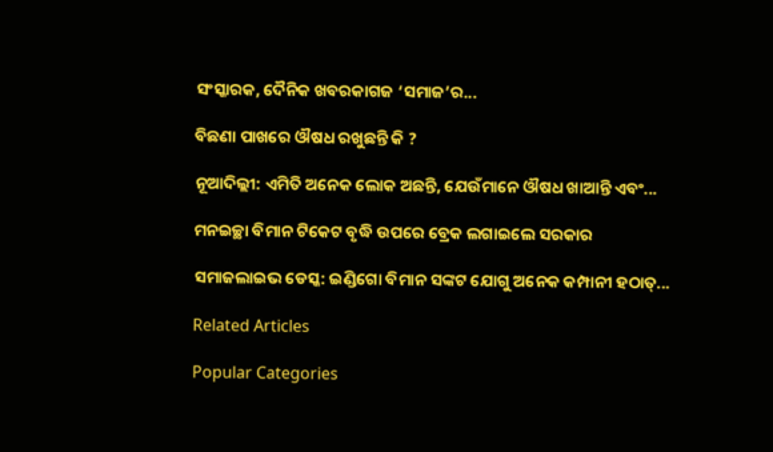ସଂସ୍କାରକ, ଦୈନିକ ଖବରକାଗଜ ‘ସମାଜ’ର...

ବିଛଣା ପାଖରେ ଔଷଧ ରଖୁଛନ୍ତି କି ?

ନୂଆଦିଲ୍ଲୀ: ଏମିତି ଅନେକ ଲୋକ ଅଛନ୍ତି, ଯେଉଁମାନେ ଔଷଧ ଖାଆନ୍ତି ଏବଂ...

ମନଇଚ୍ଛା ବିମାନ ଟିକେଟ ବୃଦ୍ଧି ଉପରେ ବ୍ରେକ ଲଗାଇଲେ ସରକାର

ସମାଜଲାଇଭ ଡେସ୍କ: ଇଣ୍ଡିଗୋ ବିମାନ ସଙ୍କଟ ଯୋଗୁ ଅନେକ କମ୍ପାନୀ ହଠାତ୍‌...

Related Articles

Popular Categories